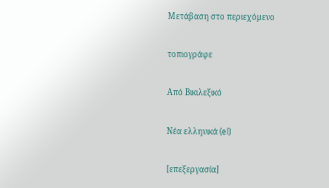Μετάβαση στο περιεχόμενο

τοπιογράφε

Από Βικιλεξικό

Νέα ελληνικά (el)

[επεξεργασία]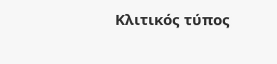Κλιτικός τύπος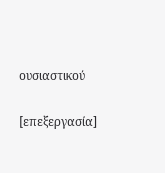ουσιαστικού

[επεξεργασία]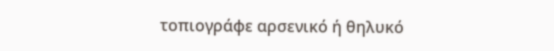τοπιογράφε αρσενικό ή θηλυκό